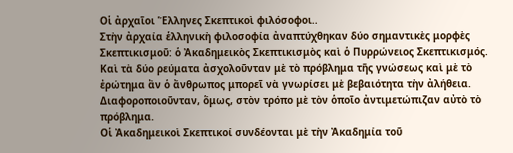Οἱ ἀρχαῖοι Ἕλληνες Σκεπτικοὶ φιλόσοφοι..
Στὴν ἀρχαία ἑλληνικὴ φιλοσοφία ἀναπτύχθηκαν δύο σημαντικὲς μορφὲς Σκεπτικισμοῦ: ὁ Ἀκαδημεικὸς Σκεπτικισμὸς καὶ ὁ Πυρρώνειος Σκεπτικισμός. Καὶ τὰ δύο ρεύματα ἀσχολοῦνταν μὲ τὸ πρόβλημα τῆς γνώσεως καὶ μὲ τὸ ἐρώτημα ἂν ὁ ἄνθρωπος μπορεῖ νὰ γνωρίσει μὲ βεβαιότητα τὴν ἀλήθεια. Διαφοροποιοῦνταν, ὅμως, στὸν τρόπο μὲ τὸν ὁποῖο ἀντιμετώπιζαν αὐτὸ τὸ πρόβλημα.
Οἱ Ἀκαδημεικοὶ Σκεπτικοί συνδέονται μὲ τὴν Ἀκαδημία τοῦ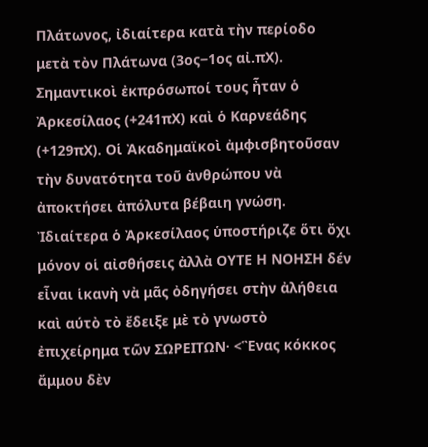Πλάτωνος, ἰδιαίτερα κατὰ τὴν περίοδο μετὰ τὸν Πλάτωνα (3ος‒1ος αἰ.πΧ). Σημαντικοὶ ἐκπρόσωποί τους ἦταν ὁ Ἀρκεσίλαος (+241πΧ) καὶ ὁ Καρνεάδης (+129πΧ). Οἱ Ἀκαδημαϊκοὶ ἀμφισβητοῦσαν τὴν δυνατότητα τοῦ ἀνθρώπου νὰ ἀποκτήσει ἀπόλυτα βέβαιη γνώση. Ἰδιαίτερα ὁ Ἀρκεσίλαος ὑποστήριζε ὅτι ὄχι μόνον οἱ αἰσθήσεις ἀλλὰ ΟΥΤΕ Η ΝΟΗΣΗ δέν εἶναι ἱκανὴ νὰ μᾶς ὀδηγήσει στὴν ἀλήθεια καὶ αύτὸ τὸ ἔδειξε μὲ τὸ γνωστὸ ἐπιχείρημα τῶν ΣΩΡΕΙΤΩΝ· <Ἓνας κόκκος ἄμμου δὲν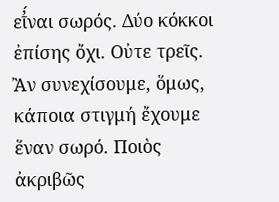εῑ̓́ναι σωρός. Δύο κόκκοι ἐπίσης ὄχι. Οὐτε τρεῖς. Ἂν συνεχίσουμε, ὅμως, κάποια στιγμή ἔχουμε ἕναν σωρό. Ποιὸς ἀκριβῶς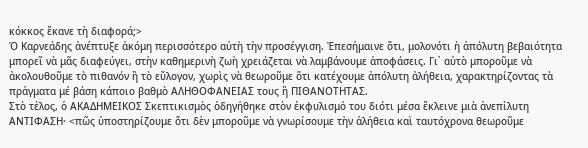κόκκος ἔκανε τὴ διαφορά;>
Ὁ Καρνεάδης ἀνέπτυξε ἀκόμη περισσότερο αὐτὴ τὴν προσέγγιση. Ἐπεσήμαινε ὅτι, μολονότι ἡ ἀπόλυτη βεβαιότητα μπορεῖ νὰ μᾶς διαφεύγει, στὴν καθημερινὴ ζωὴ χρειάζεται νὰ λαμβάνουμε ἀποφάσεις. Γι᾿ αὐτὸ μποροῦμε νὰ ἀκολουθοῦμε τὸ πιθανόν ἢ τὸ εὔλογον, χωρὶς νὰ θεωροῦμε ὅτι κατέχουμε ἀπόλυτη ἀλήθεια, χαρακτηρίζοντας τὰ πρἀγματα μέ βάση κάποιο βαθμὸ ΑΛΗΘΟΦΑΝΕΙΑΣ τους ἢ ΠΙΘΑΝΟΤΗΤΑΣ.
Στὸ τἐλος, ὁ ΑΚΑΔΗΜΕΙΚΟΣ Σκεπτικισμὸς ὁδηγήθηκε στὸν ἐκφυλισμὀ του διότι μέσα ἔκλεινε μιὰ ἀνεπἰλυτη ΑΝΤΙΦΑΣΗ· <πῶς ὐποστηρίζουμε ὅτι δὲν μποροῦμε νὰ γνωρίσουμε τὴν ἀλήθεια καὶ ταυτόχρονα θεωροῦμε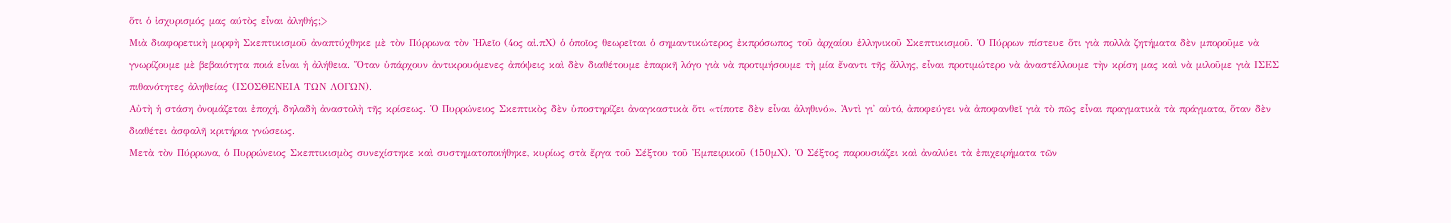ὅτι ὁ ἰσχυρισμός μας αύτὸς εἶναι ἀληθής;>
Μιὰ διαφορετικὴ μορφὴ Σκεπτικισμοῦ ἀναπτύχθηκε μὲ τὸν Πύρρωνα τὸν Ἠλεῖο (4ος αἰ.πΧ) ὁ ὁποῖος θεωρεῖται ὁ σημαντικώτερος ἐκπρόσωπος τοῦ ἀρχαίου ἑλληνικοῦ Σκεπτικισμοῦ. Ὁ Πύρρων πίστευε ὅτι γιὰ πολλὰ ζητήματα δὲν μποροῦμε νὰ γνωρίζουμε μὲ βεβαιότητα ποιά εἶναι ἡ ἀλήθεια. Ὅταν ὑπάρχουν ἀντικρουόμενες ἀπόψεις καὶ δὲν διαθέτουμε ἐπαρκῆ λόγο γιὰ νὰ προτιμήσουμε τὴ μία ἔναντι τῆς ἄλλης, εἶναι προτιμώτερο νὰ ἀναστέλλουμε τὴν κρίση μας καὶ νὰ μιλοῦμε γιὰ ΙΣΕΣ πιθανότητες ἀληθείας (ΙΣΟΣΘΕΝΕΙΑ ΤΩΝ ΛΟΓΩΝ).
Αὐτὴ ἡ στάση ὀνομάζεται ἐποχή, δηλαδὴ ἀναστολὴ τῆς κρίσεως. Ὁ Πυρρώνειος Σκεπτικὸς δὲν ὑποστηρίζει ἀναγκαστικὰ ὅτι «τίποτε δὲν εἶναι ἀληθινό». Ἀντὶ γι᾿ αὐτό, ἀποφεύγει νὰ ἀποφανθεῖ γιὰ τὸ πῶς εἶναι πραγματικὰ τὰ πράγματα, ὅταν δὲν διαθέτει ἀσφαλῆ κριτήρια γνώσεως.
Μετὰ τὸν Πύρρωνα, ὁ Πυρρώνειος Σκεπτικισμὸς συνεχίστηκε καὶ συστηματοποιήθηκε, κυρίως στὰ ἔργα τοῦ Σέξτου τοῦ Ἐμπειρικοῦ (150μΧ). Ὁ Σέξτος παρουσιάζει καὶ ἀναλύει τὰ ἐπιχειρήματα τῶν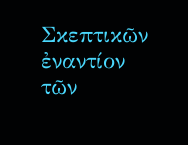Σκεπτικῶν ἐναντίον τῶν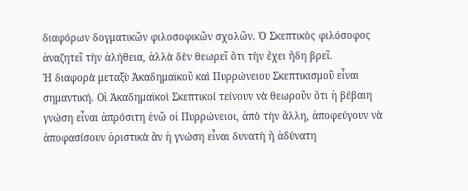διαφόρων δογματικῶν φιλοσοφικῶν σχολῶν. Ὁ Σκεπτικὸς φιλόσοφος ἀναζητεῖ τὴν ἀλήθεια, ἀλλὰ δὲν θεωρεῖ ὅτι τὴν ἔχει ἤδη βρεῖ.
Ἡ διαφορὰ μεταξὺ Ἀκαδημαϊκοῦ καὶ Πυρρώνειου Σκεπτικισμοῦ εἶναι σημαντική. Οἱ Ἀκαδημαϊκοὶ Σκεπτικοί τείνουν νὰ θεωροῦν ὅτι ἡ βέβαιη γνώση εἶναι ἀπρόσιτη ἐνῶ οἱ Πυρρώνειοι, ἀπὸ τὴν ἄλλη, ἀποφεύγουν νὰ ἀποφασίσουν ὁριστικὰ ἂν ἡ γνώση εἶναι δυνατὴ ἢ ἀδύνατη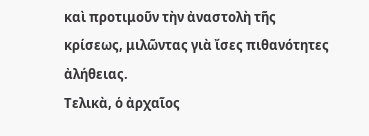καὶ προτιμοῦν τὴν ἀναστολὴ τῆς κρίσεως, μιλῶντας γιὰ ἴσες πιθανότητες ἀλήθειας.
Τελικὰ, ὁ ἀρχαῖος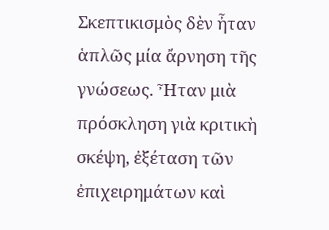Σκεπτικισμὸς δὲν ἦταν ἁπλῶς μία ἄρνηση τῆς γνώσεως. Ἦταν μιὰ πρόσκληση γιὰ κριτικὴ σκέψη, ἐξέταση τῶν ἐπιχειρημάτων καὶ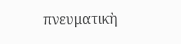πνευματικὴ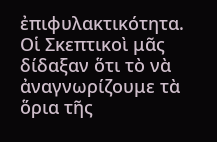ἐπιφυλακτικότητα. Οἱ Σκεπτικοὶ μᾶς δίδαξαν ὅτι τὸ νὰ ἀναγνωρίζουμε τὰ ὅρια τῆς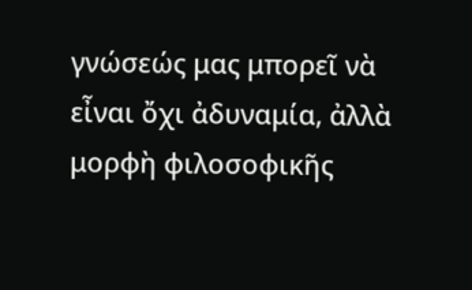γνώσεώς μας μπορεῖ νὰ εἶναι ὄχι ἀδυναμία, ἀλλὰ μορφὴ φιλοσοφικῆς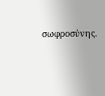σωφροσύνης.